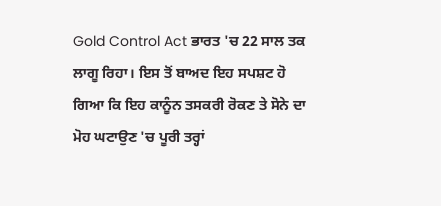Gold Control Act ਭਾਰਤ 'ਚ 22 ਸਾਲ ਤਕ ਲਾਗੂ ਰਿਹਾ। ਇਸ ਤੋਂ ਬਾਅਦ ਇਹ ਸਪਸ਼ਟ ਹੋ ਗਿਆ ਕਿ ਇਹ ਕਾਨੂੰਨ ਤਸਕਰੀ ਰੋਕਣ ਤੇ ਸੋਨੇ ਦਾ ਮੋਹ ਘਟਾਉਣ 'ਚ ਪੂਰੀ ਤਰ੍ਹਾਂ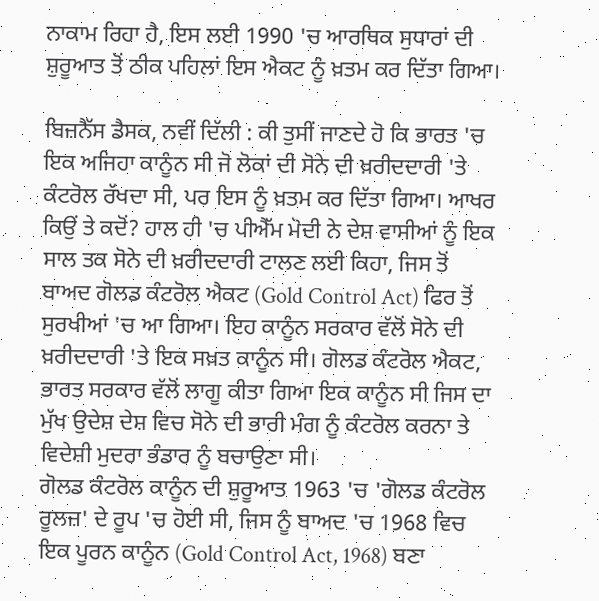ਨਾਕਾਮ ਰਿਹਾ ਹੈ, ਇਸ ਲਈ 1990 'ਚ ਆਰਥਿਕ ਸੁਧਾਰਾਂ ਦੀ ਸ਼ੁਰੂਆਤ ਤੋਂ ਠੀਕ ਪਹਿਲਾਂ ਇਸ ਐਕਟ ਨੂੰ ਖ਼ਤਮ ਕਰ ਦਿੱਤਾ ਗਿਆ।

ਬਿਜ਼ਨੈੱਸ ਡੈਸਕ, ਨਵੀਂ ਦਿੱਲੀ : ਕੀ ਤੁਸੀਂ ਜਾਣਦੇ ਹੋ ਕਿ ਭਾਰਤ 'ਚ ਇਕ ਅਜਿਹਾ ਕਾਨੂੰਨ ਸੀ ਜੋ ਲੋਕਾਂ ਦੀ ਸੋਨੇ ਦੀ ਖ਼ਰੀਦਦਾਰੀ 'ਤੇ ਕੰਟਰੋਲ ਰੱਖਦਾ ਸੀ, ਪਰ ਇਸ ਨੂੰ ਖ਼ਤਮ ਕਰ ਦਿੱਤਾ ਗਿਆ। ਆਖਰ ਕਿਉਂ ਤੇ ਕਦੋਂ? ਹਾਲ ਹੀ 'ਚ ਪੀਐੱਮ ਮੋਦੀ ਨੇ ਦੇਸ਼ ਵਾਸੀਆਂ ਨੂੰ ਇਕ ਸਾਲ ਤਕ ਸੋਨੇ ਦੀ ਖ਼ਰੀਦਦਾਰੀ ਟਾਲਣ ਲਈ ਕਿਹਾ, ਜਿਸ ਤੋਂ ਬਾਅਦ ਗੋਲਡ ਕੰਟਰੋਲ ਐਕਟ (Gold Control Act) ਫਿਰ ਤੋਂ ਸੁਰਖੀਆਂ 'ਚ ਆ ਗਿਆ। ਇਹ ਕਾਨੂੰਨ ਸਰਕਾਰ ਵੱਲੋਂ ਸੋਨੇ ਦੀ ਖ਼ਰੀਦਦਾਰੀ 'ਤੇ ਇਕ ਸਖ਼ਤ ਕਾਨੂੰਨ ਸੀ। ਗੋਲਡ ਕੰਟਰੋਲ ਐਕਟ, ਭਾਰਤ ਸਰਕਾਰ ਵੱਲੋਂ ਲਾਗੂ ਕੀਤਾ ਗਿਆ ਇਕ ਕਾਨੂੰਨ ਸੀ ਜਿਸ ਦਾ ਮੁੱਖ ਉਦੇਸ਼ ਦੇਸ਼ ਵਿਚ ਸੋਨੇ ਦੀ ਭਾਰੀ ਮੰਗ ਨੂੰ ਕੰਟਰੋਲ ਕਰਨਾ ਤੇ ਵਿਦੇਸ਼ੀ ਮੁਦਰਾ ਭੰਡਾਰ ਨੂੰ ਬਚਾਉਣਾ ਸੀ।
ਗੋਲਡ ਕੰਟਰੋਲ ਕਾਨੂੰਨ ਦੀ ਸ਼ੁਰੂਆਤ 1963 'ਚ 'ਗੋਲਡ ਕੰਟਰੋਲ ਰੂਲਜ਼' ਦੇ ਰੂਪ 'ਚ ਹੋਈ ਸੀ, ਜਿਸ ਨੂੰ ਬਾਅਦ 'ਚ 1968 ਵਿਚ ਇਕ ਪੂਰਨ ਕਾਨੂੰਨ (Gold Control Act, 1968) ਬਣਾ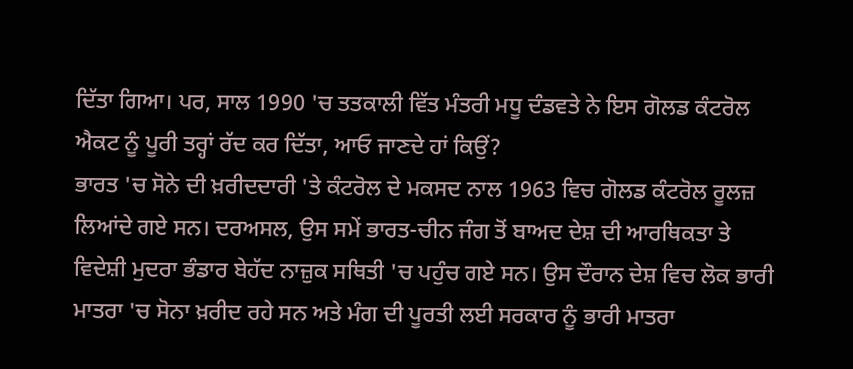ਦਿੱਤਾ ਗਿਆ। ਪਰ, ਸਾਲ 1990 'ਚ ਤਤਕਾਲੀ ਵਿੱਤ ਮੰਤਰੀ ਮਧੂ ਦੰਡਵਤੇ ਨੇ ਇਸ ਗੋਲਡ ਕੰਟਰੋਲ ਐਕਟ ਨੂੰ ਪੂਰੀ ਤਰ੍ਹਾਂ ਰੱਦ ਕਰ ਦਿੱਤਾ, ਆਓ ਜਾਣਦੇ ਹਾਂ ਕਿਉਂ?
ਭਾਰਤ 'ਚ ਸੋਨੇ ਦੀ ਖ਼ਰੀਦਦਾਰੀ 'ਤੇ ਕੰਟਰੋਲ ਦੇ ਮਕਸਦ ਨਾਲ 1963 ਵਿਚ ਗੋਲਡ ਕੰਟਰੋਲ ਰੂਲਜ਼ ਲਿਆਂਦੇ ਗਏ ਸਨ। ਦਰਅਸਲ, ਉਸ ਸਮੇਂ ਭਾਰਤ-ਚੀਨ ਜੰਗ ਤੋਂ ਬਾਅਦ ਦੇਸ਼ ਦੀ ਆਰਥਿਕਤਾ ਤੇ ਵਿਦੇਸ਼ੀ ਮੁਦਰਾ ਭੰਡਾਰ ਬੇਹੱਦ ਨਾਜ਼ੁਕ ਸਥਿਤੀ 'ਚ ਪਹੁੰਚ ਗਏ ਸਨ। ਉਸ ਦੌਰਾਨ ਦੇਸ਼ ਵਿਚ ਲੋਕ ਭਾਰੀ ਮਾਤਰਾ 'ਚ ਸੋਨਾ ਖ਼ਰੀਦ ਰਹੇ ਸਨ ਅਤੇ ਮੰਗ ਦੀ ਪੂਰਤੀ ਲਈ ਸਰਕਾਰ ਨੂੰ ਭਾਰੀ ਮਾਤਰਾ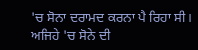'ਚ ਸੋਨਾ ਦਰਾਮਦ ਕਰਨਾ ਪੈ ਰਿਹਾ ਸੀ।
ਅਜਿਹੇ 'ਚ ਸੋਨੇ ਦੀ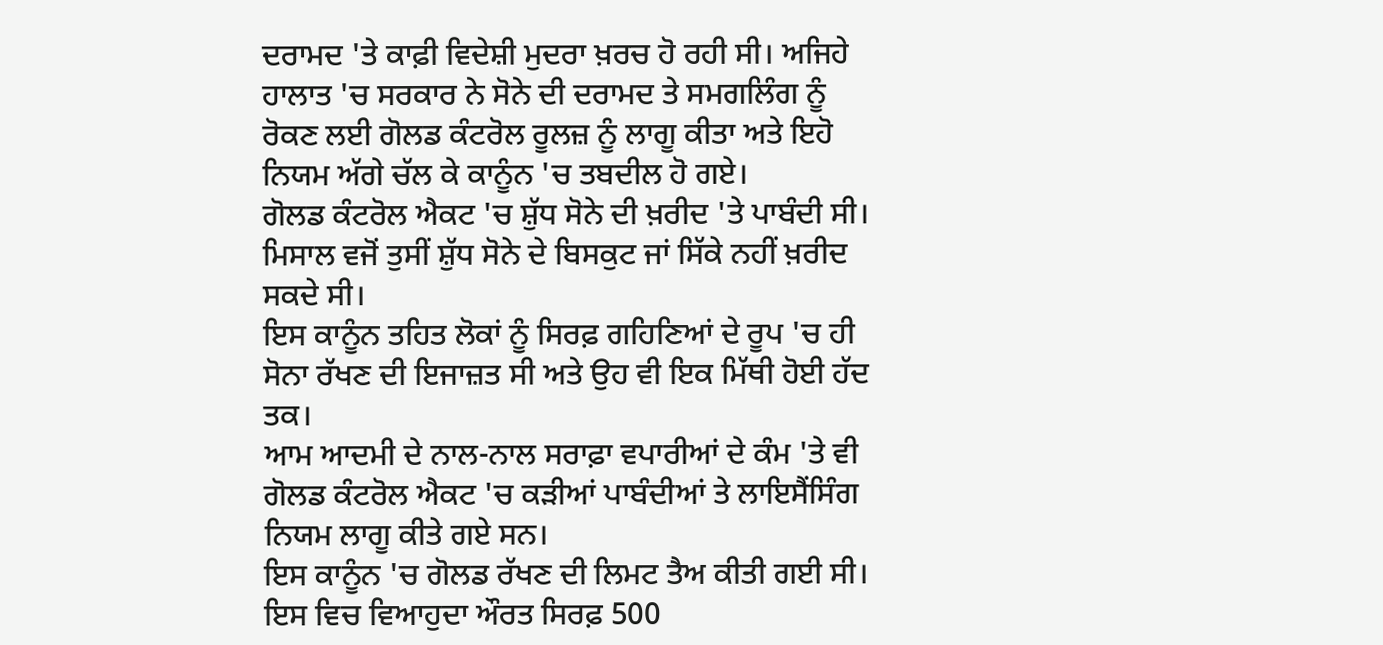ਦਰਾਮਦ 'ਤੇ ਕਾਫ਼ੀ ਵਿਦੇਸ਼ੀ ਮੁਦਰਾ ਖ਼ਰਚ ਹੋ ਰਹੀ ਸੀ। ਅਜਿਹੇ ਹਾਲਾਤ 'ਚ ਸਰਕਾਰ ਨੇ ਸੋਨੇ ਦੀ ਦਰਾਮਦ ਤੇ ਸਮਗਲਿੰਗ ਨੂੰ ਰੋਕਣ ਲਈ ਗੋਲਡ ਕੰਟਰੋਲ ਰੂਲਜ਼ ਨੂੰ ਲਾਗੂ ਕੀਤਾ ਅਤੇ ਇਹੋ ਨਿਯਮ ਅੱਗੇ ਚੱਲ ਕੇ ਕਾਨੂੰਨ 'ਚ ਤਬਦੀਲ ਹੋ ਗਏ।
ਗੋਲਡ ਕੰਟਰੋਲ ਐਕਟ 'ਚ ਸ਼ੁੱਧ ਸੋਨੇ ਦੀ ਖ਼ਰੀਦ 'ਤੇ ਪਾਬੰਦੀ ਸੀ। ਮਿਸਾਲ ਵਜੋਂ ਤੁਸੀਂ ਸ਼ੁੱਧ ਸੋਨੇ ਦੇ ਬਿਸਕੁਟ ਜਾਂ ਸਿੱਕੇ ਨਹੀਂ ਖ਼ਰੀਦ ਸਕਦੇ ਸੀ।
ਇਸ ਕਾਨੂੰਨ ਤਹਿਤ ਲੋਕਾਂ ਨੂੰ ਸਿਰਫ਼ ਗਹਿਣਿਆਂ ਦੇ ਰੂਪ 'ਚ ਹੀ ਸੋਨਾ ਰੱਖਣ ਦੀ ਇਜਾਜ਼ਤ ਸੀ ਅਤੇ ਉਹ ਵੀ ਇਕ ਮਿੱਥੀ ਹੋਈ ਹੱਦ ਤਕ।
ਆਮ ਆਦਮੀ ਦੇ ਨਾਲ-ਨਾਲ ਸਰਾਫ਼ਾ ਵਪਾਰੀਆਂ ਦੇ ਕੰਮ 'ਤੇ ਵੀ ਗੋਲਡ ਕੰਟਰੋਲ ਐਕਟ 'ਚ ਕੜੀਆਂ ਪਾਬੰਦੀਆਂ ਤੇ ਲਾਇਸੈਂਸਿੰਗ ਨਿਯਮ ਲਾਗੂ ਕੀਤੇ ਗਏ ਸਨ।
ਇਸ ਕਾਨੂੰਨ 'ਚ ਗੋਲਡ ਰੱਖਣ ਦੀ ਲਿਮਟ ਤੈਅ ਕੀਤੀ ਗਈ ਸੀ। ਇਸ ਵਿਚ ਵਿਆਹੁਦਾ ਔਰਤ ਸਿਰਫ਼ 500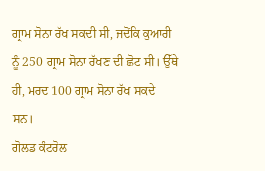ਗ੍ਰਾਮ ਸੋਨਾ ਰੱਖ ਸਕਦੀ ਸੀ, ਜਦੋਂਕਿ ਕੁਆਰੀ ਨੂੰ 250 ਗ੍ਰਾਮ ਸੋਨਾ ਰੱਖਣ ਦੀ ਛੋਟ ਸੀ। ਉੱਥੇ ਹੀ, ਮਰਦ 100 ਗ੍ਰਾਮ ਸੋਨਾ ਰੱਖ ਸਕਦੇ ਸਨ।
ਗੋਲਡ ਕੰਟਰੋਲ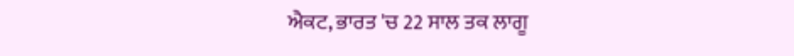ਐਕਟ, ਭਾਰਤ 'ਚ 22 ਸਾਲ ਤਕ ਲਾਗੂ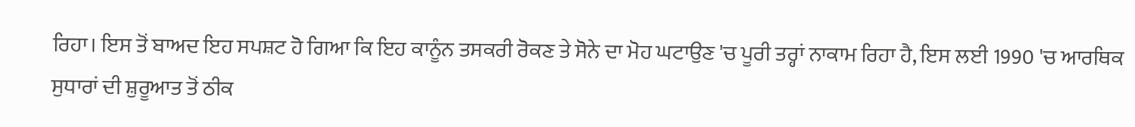ਰਿਹਾ। ਇਸ ਤੋਂ ਬਾਅਦ ਇਹ ਸਪਸ਼ਟ ਹੋ ਗਿਆ ਕਿ ਇਹ ਕਾਨੂੰਨ ਤਸਕਰੀ ਰੋਕਣ ਤੇ ਸੋਨੇ ਦਾ ਮੋਹ ਘਟਾਉਣ 'ਚ ਪੂਰੀ ਤਰ੍ਹਾਂ ਨਾਕਾਮ ਰਿਹਾ ਹੈ, ਇਸ ਲਈ 1990 'ਚ ਆਰਥਿਕ ਸੁਧਾਰਾਂ ਦੀ ਸ਼ੁਰੂਆਤ ਤੋਂ ਠੀਕ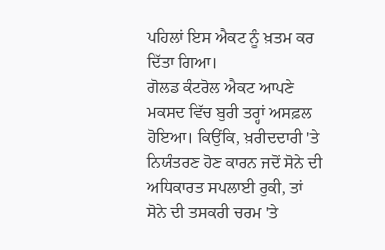ਪਹਿਲਾਂ ਇਸ ਐਕਟ ਨੂੰ ਖ਼ਤਮ ਕਰ ਦਿੱਤਾ ਗਿਆ।
ਗੋਲਡ ਕੰਟਰੋਲ ਐਕਟ ਆਪਣੇ ਮਕਸਦ ਵਿੱਚ ਬੁਰੀ ਤਰ੍ਹਾਂ ਅਸਫ਼ਲ ਹੋਇਆ। ਕਿਉਂਕਿ, ਖ਼ਰੀਦਦਾਰੀ 'ਤੇ ਨਿਯੰਤਰਣ ਹੋਣ ਕਾਰਨ ਜਦੋਂ ਸੋਨੇ ਦੀ ਅਧਿਕਾਰਤ ਸਪਲਾਈ ਰੁਕੀ, ਤਾਂ ਸੋਨੇ ਦੀ ਤਸਕਰੀ ਚਰਮ 'ਤੇ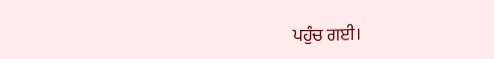ਪਹੁੰਚ ਗਈ।